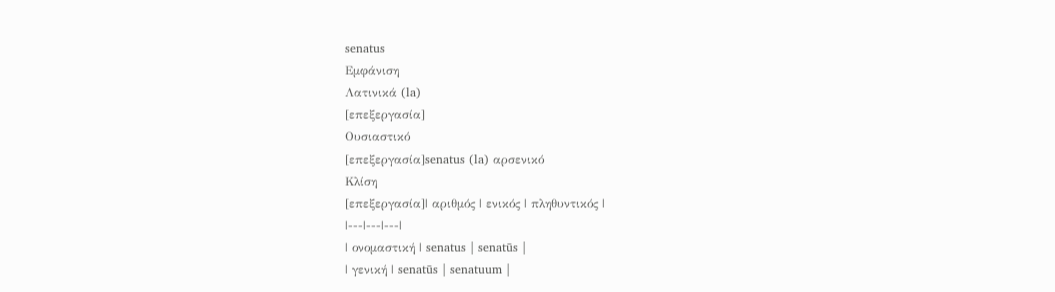senatus
Εμφάνιση
Λατινικά (la)
[επεξεργασία]
Ουσιαστικό
[επεξεργασία]senatus (la) αρσενικό
Κλίση
[επεξεργασία]| αριθμός | ενικός | πληθυντικός |
|---|---|---|
| ονομαστική | senatus | senatūs |
| γενική | senatūs | senatuum |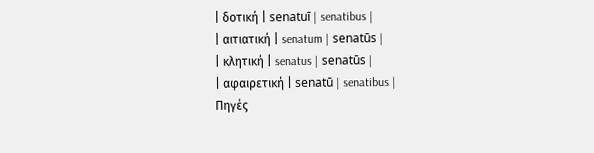| δοτική | senatuī | senatibus |
| αιτιατική | senatum | senatūs |
| κλητική | senatus | senatūs |
| αφαιρετική | senatū | senatibus |
Πηγές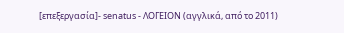[επεξεργασία]- senatus - ΛΟΓΕΙΟΝ (αγγλικά, από το 2011)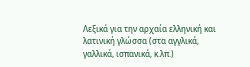Λεξικά για την αρχαία ελληνική και λατινική γλώσσα (στα αγγλικά, γαλλικά, ισπανικά, κ.λπ.)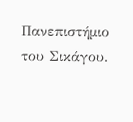Πανεπιστήμιο του Σικάγου.